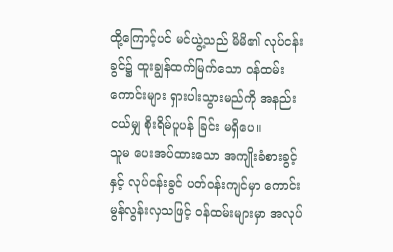ထို့ကြောင့်ပင် မင်ယွဲ့သည် မိမိ၏ လုပ်ငန်းခွင်၌ ထူးချွန်ထက်မြက်သော ဝန်ထမ်းကောင်းများ ရှားပါးသွားမည်ကို အနည်းငယ်မျှ စိုးရိမ်ပူပန် ခြင်း မရှိပေ။
သူမ ပေးအပ်ထားသော အကျိုးခံစားခွင့်နှင့် လုပ်ငန်းခွင် ပတ်ဝန်းကျင်မှာ ကောင်းမွန်လွန်းလှသဖြင့် ဝန်ထမ်းများမှာ အလုပ်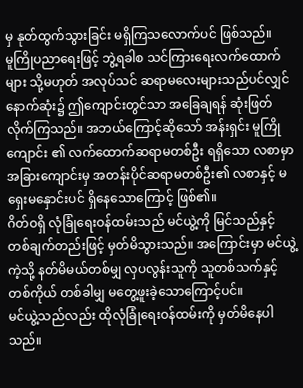မှ နုတ်ထွက်သွားခြင်း မရှိကြသလောက်ပင် ဖြစ်သည်။
မူကြိုပညာရေးဖြင့် ဘွဲ့ရခါစ သင်ကြားရေးလက်ထောက်များ သို့မဟုတ် အလုပ်သင် ဆရာမလေးများသည်ပင်လျှင် နောက်ဆုံး၌ ဤကျောင်းတွင်သာ အခြေချရန် ဆုံးဖြတ်လိုက်ကြသည်။ အဘယ်ကြောင့်ဆိုသော် အန်းရှင်း မူကြိုကျောင်း ၏ လက်ထောက်ဆရာမတစ်ဦး ရရှိသော လစာမှာ အခြားကျောင်းမှ အတန်းပိုင်ဆရာမတစ်ဦး၏ လစာနှင့် မရှေးမနှောင်းပင် ရှိနေသောကြောင့် ဖြစ်၏။
ဂိတ်ဝရှိ လုံခြုံရေးဝန်ထမ်းသည် မင်ယွဲ့ကို မြင်သည်နှင့် တစ်ချက်တည်းဖြင့် မှတ်မိသွားသည်။ အကြောင်းမှာ မင်ယွဲ့ကဲ့သို့ နတ်မိမယ်တစ်မျှ လှပလွန်းသူကို သူတစ်သက်နှင့်တစ်ကိုယ် တစ်ခါမျှ မတွေ့ဖူးခဲ့သောကြောင့်ပင်။
မင်ယွဲ့သည်လည်း ထိုလုံခြုံရေးဝန်ထမ်းကို မှတ်မိနေပါသည်။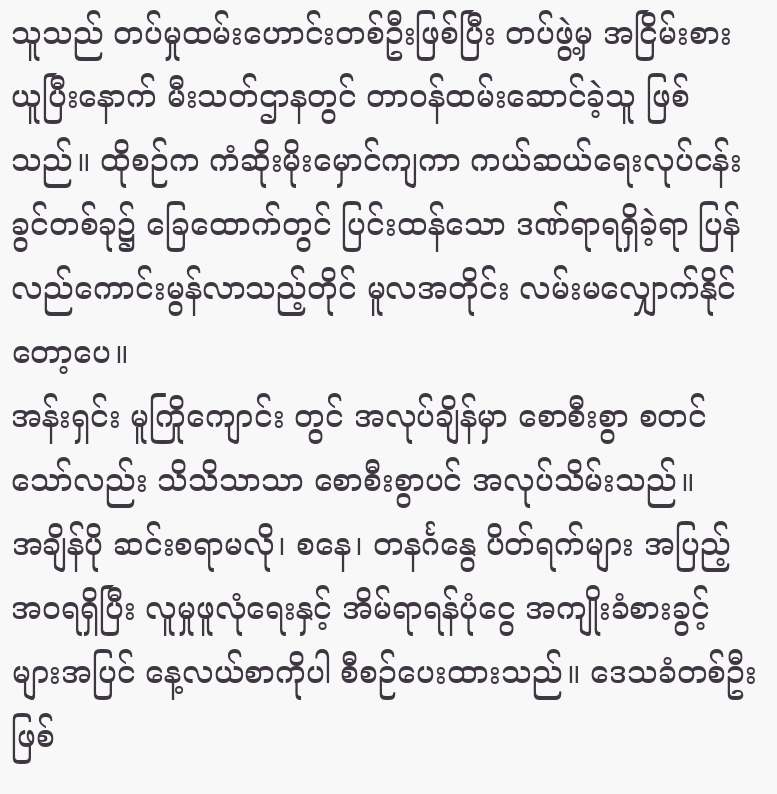သူသည် တပ်မှုထမ်းဟောင်းတစ်ဦးဖြစ်ပြီး တပ်ဖွဲ့မှ အငြိမ်းစားယူပြီးနောက် မီးသတ်ဌာနတွင် တာဝန်ထမ်းဆောင်ခဲ့သူ ဖြစ်သည်။ ထိုစဉ်က ကံဆိုးမိုးမှောင်ကျကာ ကယ်ဆယ်ရေးလုပ်ငန်းခွင်တစ်ခု၌ ခြေထောက်တွင် ပြင်းထန်သော ဒဏ်ရာရရှိခဲ့ရာ ပြန်လည်ကောင်းမွန်လာသည့်တိုင် မူလအတိုင်း လမ်းမလျှောက်နိုင်တော့ပေ။
အန်းရှင်း မူကြိုကျောင်း တွင် အလုပ်ချိန်မှာ စောစီးစွာ စတင်သော်လည်း သိသိသာသာ စောစီးစွာပင် အလုပ်သိမ်းသည်။
အချိန်ပို ဆင်းစရာမလို၊ စနေ၊ တနင်္ဂနွေ ပိတ်ရက်များ အပြည့်အဝရရှိပြီး လူမှုဖူလုံရေးနှင့် အိမ်ရာရန်ပုံငွေ အကျိုးခံစားခွင့်များအပြင် နေ့လယ်စာကိုပါ စီစဉ်ပေးထားသည်။ ဒေသခံတစ်ဦးဖြစ်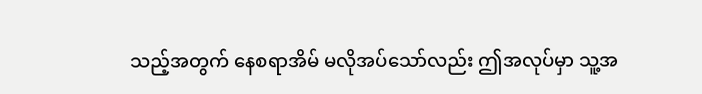သည့်အတွက် နေစရာအိမ် မလိုအပ်သော်လည်း ဤအလုပ်မှာ သူ့အ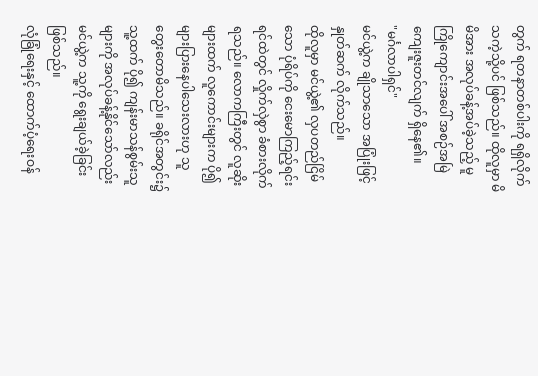တွက် ရတနာတစ်ပါးကို ရရှိလိုက်သကဲ့သို့ပင် ဖြစ်သည်။ ထိုလူမှာ မိမိအား အလုပ်ခန့်အပ်ခဲ့သည့် မူကြိုကျောင်းအပေါ် အစဉ်အမြဲ ကျေးဇူးတင်လျက် ရှိနေ၏။
"မင်္ဂလာပါရှင်"
မင်ယွဲ့က ချိုသာသော အပြုံးဖြင့် နှုတ်ဆက် လိုက်သည်။
ထိုလူမှာ မင်ယွဲ့၏ လှပတည်ငြိမ်သော ပုံရိပ်ကို ငေးမောကြည့်ရင်း ရင်ထဲတွင် လှိုက်လှဲစွာ ခံစားလိုက်ရသည်။ လောကကြီးတွင် လူဆိုးများထက် လူကောင်းများက ပို၍ များပြားနေပါသေးလားဟု သူ တွေးတောမိသည်။ ခရိုင်အတွင်း၌ သူ့ထက် ပို၍ ကျန်းမာသန်စွမ်းသူများကို အလုပ်ခန့်နိုင်သော်လည်း မင်ယွဲ့က သူ့ကို ရွေးချယ်ခဲ့ခြင်း ဖြစ်သည်။
လုံခြုံရေးနှင့် ထောက်ပံ့ရေးဝန်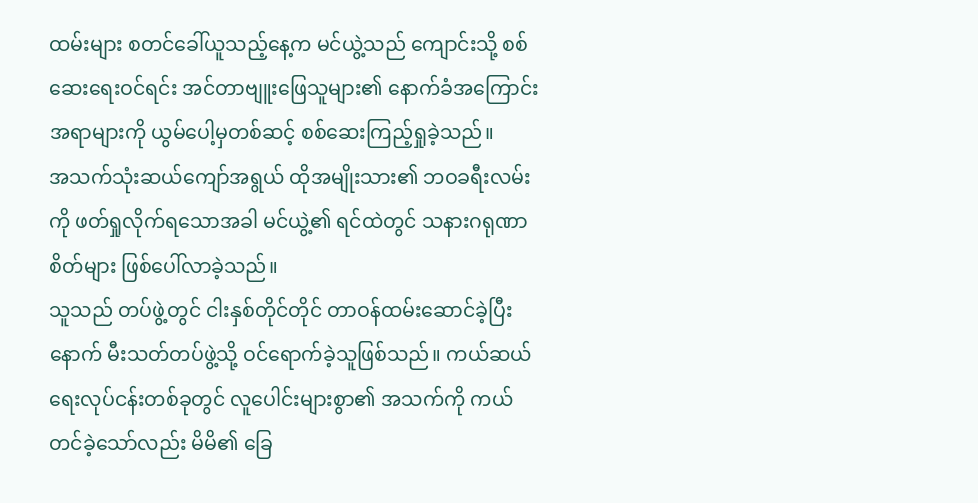ထမ်းများ စတင်ခေါ်ယူသည့်နေ့က မင်ယွဲ့သည် ကျောင်းသို့ စစ်ဆေးရေးဝင်ရင်း အင်တာဗျူးဖြေသူများ၏ နောက်ခံအကြောင်းအရာများကို ယွမ်ပေါ့မှတစ်ဆင့် စစ်ဆေးကြည့်ရှုခဲ့သည်။
အသက်သုံးဆယ်ကျော်အရွယ် ထိုအမျိုးသား၏ ဘဝခရီးလမ်းကို ဖတ်ရှုလိုက်ရသောအခါ မင်ယွဲ့၏ ရင်ထဲတွင် သနားဂရုဏာစိတ်များ ဖြစ်ပေါ်လာခဲ့သည်။
သူသည် တပ်ဖွဲ့တွင် ငါးနှစ်တိုင်တိုင် တာဝန်ထမ်းဆောင်ခဲ့ပြီးနောက် မီးသတ်တပ်ဖွဲ့သို့ ဝင်ရောက်ခဲ့သူဖြစ်သည်။ ကယ်ဆယ်ရေးလုပ်ငန်းတစ်ခုတွင် လူပေါင်းများစွာ၏ အသက်ကို ကယ်တင်ခဲ့သော်လည်း မိမိ၏ ခြေ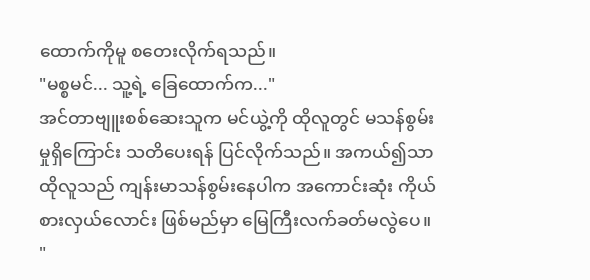ထောက်ကိုမူ စတေးလိုက်ရသည်။
"မစ္စမင်... သူ့ရဲ့ ခြေထောက်က..."
အင်တာဗျူးစစ်ဆေးသူက မင်ယွဲ့ကို ထိုလူတွင် မသန်စွမ်းမှုရှိကြောင်း သတိပေးရန် ပြင်လိုက်သည်။ အကယ်၍သာ ထိုလူသည် ကျန်းမာသန်စွမ်းနေပါက အကောင်းဆုံး ကိုယ်စားလှယ်လောင်း ဖြစ်မည်မှာ မြေကြီးလက်ခတ်မလွဲပေ။
"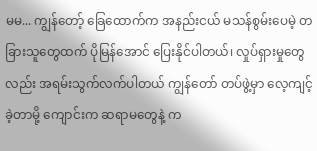မမ... ကျွန်တော့် ခြေထောက်က အနည်းငယ် မသန်စွမ်းပေမဲ့ တခြားသူတွေထက် ပိုမြန်အောင် ပြေးနိုင်ပါတယ်၊ လှုပ်ရှားမှုတွေလည်း အရမ်းသွက်လက်ပါတယ် ကျွန်တော် တပ်ဖွဲ့မှာ လေ့ကျင့်ခဲ့တာမို့ ကျောင်းက ဆရာမတွေနဲ့ က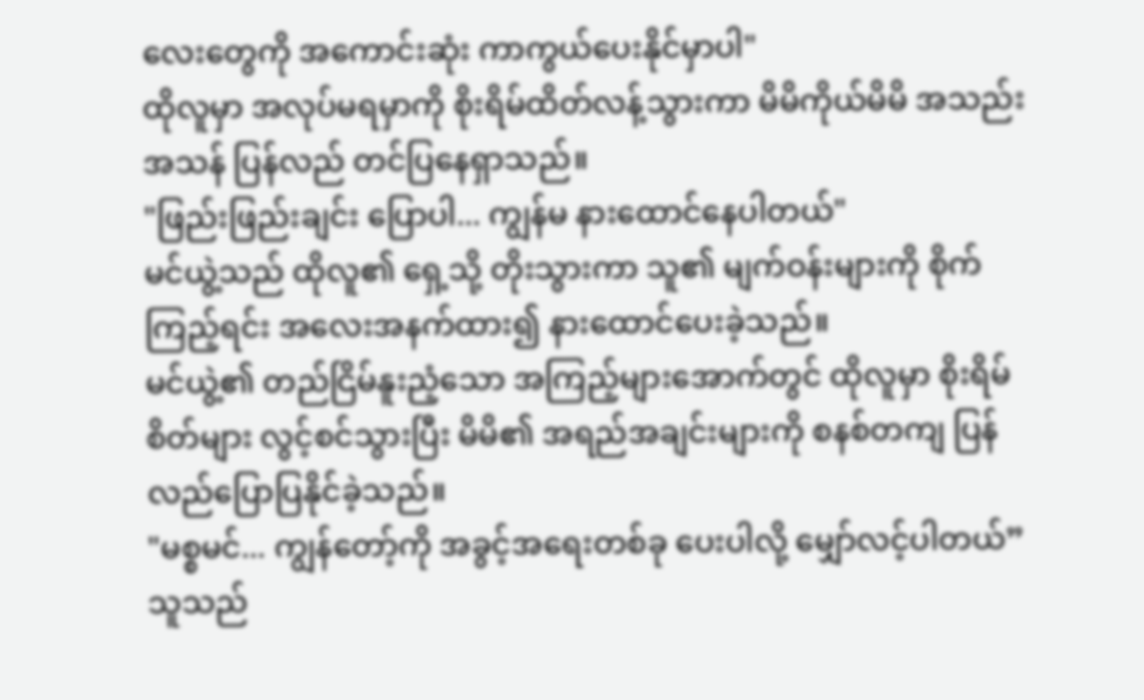လေးတွေကို အကောင်းဆုံး ကာကွယ်ပေးနိုင်မှာပါ"
ထိုလူမှာ အလုပ်မရမှာကို စိုးရိမ်ထိတ်လန့်သွားကာ မိမိကိုယ်မိမိ အသည်းအသန် ပြန်လည် တင်ပြနေရှာသည်။
"ဖြည်းဖြည်းချင်း ပြောပါ... ကျွန်မ နားထောင်နေပါတယ်"
မင်ယွဲ့သည် ထိုလူ၏ ရှေ့သို့ တိုးသွားကာ သူ၏ မျက်ဝန်းများကို စိုက်ကြည့်ရင်း အလေးအနက်ထား၍ နားထောင်ပေးခဲ့သည်။
မင်ယွဲ့၏ တည်ငြိမ်နူးညံ့သော အကြည့်များအောက်တွင် ထိုလူမှာ စိုးရိမ်စိတ်များ လွင့်စင်သွားပြီး မိမိ၏ အရည်အချင်းများကို စနစ်တကျ ပြန်လည်ပြောပြနိုင်ခဲ့သည်။
"မစ္စမင်... ကျွန်တော့်ကို အခွင့်အရေးတစ်ခု ပေးပါလို့ မျှော်လင့်ပါတယ်”
သူသည်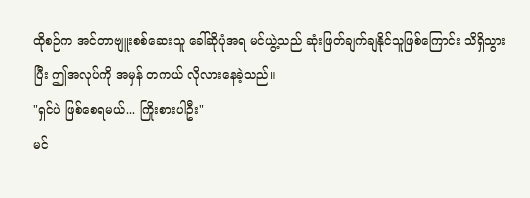ထိုစဉ်က အင်တာဗျူးစစ်ဆေးသူ ခေါ်ဆိုပုံအရ မင်ယွဲ့သည် ဆုံးဖြတ်ချက်ချနိုင်သူဖြစ်ကြောင်း သိရှိသွားပြီး ဤအလုပ်ကို အမှန် တကယ် လိုလားနေခဲ့သည်။
"ရှင်ပဲ ဖြစ်စေရမယ်... ကြိုးစားပါဦး"
မင်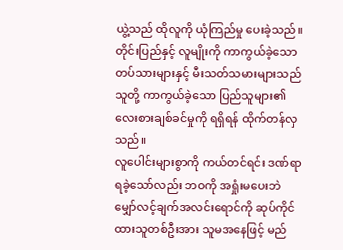ယွဲ့သည် ထိုလူကို ယုံကြည်မှု ပေးခဲ့သည်။
တိုင်းပြည်နှင့် လူမျိုးကို ကာကွယ်ခဲ့သော တပ်သားများနှင့် မီးသတ်သမားများသည် သူတို့ ကာကွယ်ခဲ့သော ပြည်သူများ၏ လေးစားချစ်ခင်မှုကို ရရှိရန် ထိုက်တန်လှသည်။
လူပေါင်းများစွာကို ကယ်တင်ရင်း ဒဏ်ရာရခဲ့သော်လည်း ဘဝကို အရှုံးမပေးဘဲ မျှော်လင့်ချက်အလင်းရောင်ကို ဆုပ်ကိုင်ထားသူတစ်ဦးအား သူမအနေဖြင့် မည်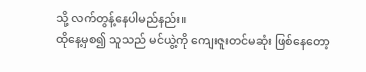သို့ လက်တွန့်နေပါမည်နည်း။
ထိုနေ့မှစ၍ သူသည် မင်ယွဲ့ကို ကျေးဇူးတင်မဆုံး ဖြစ်နေတော့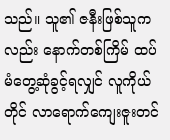သည်။ သူ၏ ဇနီးဖြစ်သူကလည်း နောက်တစ်ကြိမ် ထပ်မံတွေ့ဆုံခွင့်ရလျှင် လူကိုယ်တိုင် လာရောက်ကျေးဇူးတင်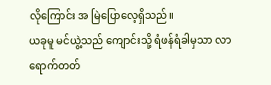လိုကြောင်း အ မြဲပြောလေ့ရှိသည်။
ယခုမူ မင်ယွဲ့သည် ကျောင်းသို့ ရံဖန်ရံခါမှသာ လာရောက်တတ်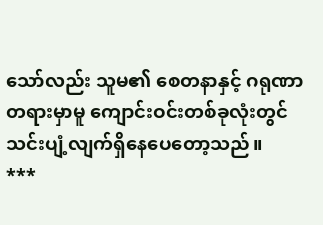သော်လည်း သူမ၏ စေတနာနှင့် ဂရုဏာတရားမှာမူ ကျောင်းဝင်းတစ်ခုလုံးတွင် သင်းပျံ့လျက်ရှိနေပေတော့သည်။
***